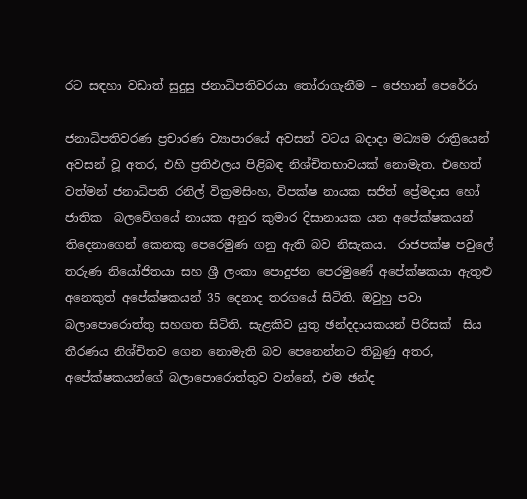රට සඳහා වඩාත් සුදුසු ජනාධිපතිවරයා තෝරාගැනීම – ජෙහාන් පෙරේරා

ජනාධිපතිවරණ ප්‍රචාරණ ව්‍යාපාරයේ අවසන් වටය බදාදා මධ්‍යම රාත්‍රියෙන් අවසන් වූ අතර, එහි ප්‍රතිඵලය පිළිබඳ නිශ්චිතභාවයක් නොමැත. එහෙත් වත්මන් ජනාධිපති රනිල් වික්‍රමසිංහ, විපක්ෂ නායක සජිත් ප්‍රේමදාස හෝ ජාතික  බලවේගයේ නායක අනුර කුමාර දිසානායක යන අපේක්ෂකයන් තිදෙනාගෙන් කෙනකු පෙරෙමුණ ගනු ඇති බව නිසැකය.  රාජපක්ෂ පවුලේ තරුණ නියෝජිතයා සහ ශ්‍රී ලංකා පොදුජන පෙරමුණේ අපේක්ෂකයා ඇතුළු අනෙකුත් අපේක්ෂකයන් 35 දෙනාද තරගයේ සිටිති. ඔවුහු පවා බලාපොරොත්තු සහගත සිටිති. සැළකිව යුතු ඡන්දදායකයන් පිරිසක්  සිය තීරණය නිශ්චිතව ගෙන නොමැති බව පෙනෙන්නට තිබුණු අතර, අපේක්ෂකයන්ගේ බලාපොරොත්තුව වන්නේ, එම ඡන්ද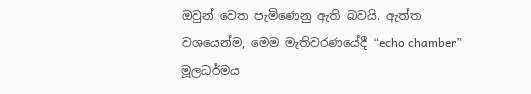ඔවුන් වෙත පැමිණෙනු ඇති බවයි. ඇත්ත වශයෙන්ම, මෙම මැතිවරණයේදී “echo chamber” මූලධර්මය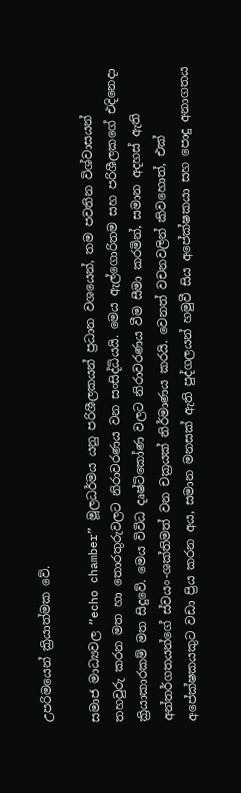උපරිමයෙන් ක්‍රියාත්මක වේ.

සමාජ මාධ්‍යවල “echo chamber” මූලධර්මය යනු පරිශීලකයන් ප්‍රධාන වශයෙන්, තම පවතින විශ්වාසයන් තහවුරු කරන මත හා තොරතුරුවලට නිරාවරණය වන සංසිද්ධියයි. මෙය ඇල්ගොරිතම සහ පරිශීලකගේ එදිනෙදා ක්‍රියාකාරකම් මත සිදුවේ. මෙය විවිධ දෘෂ්ටිකෝණ වලට නිරාවරණය වීම සීමා කරමින්, සමාන අදහස් ඇති අන්තර්ගතයන්ගේ ස්වයං-ශක්තිමත් වන චක්‍රයක් නිර්මාණය කරයි. වෙනත් වචනවලින් කිවහොත්, එක් අපේක්ෂකයකුට වඩා ප්‍රිය කරන අය, සමාන මනසක් ඇති පුද්ගලයන් හමුවී සිය අපේක්ෂකයා සහ පොදු අනාගතය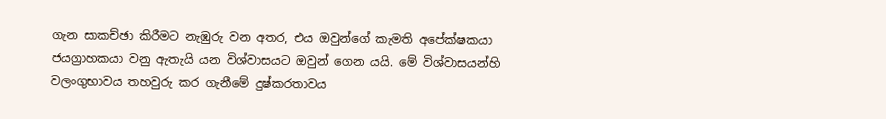ගැන සාකච්ඡා කිරීමට නැඹුරු වන අතර, එය ඔවුන්ගේ කැමති අපේක්ෂකයා ජයග්‍රාහකයා වනු ඇතැයි යන විශ්වාසයට ඔවුන් ගෙන යයි. මේ විශ්වාසයන්හි වලංගුභාවය තහවුරු කර ගැනීමේ දුෂ්කරතාවය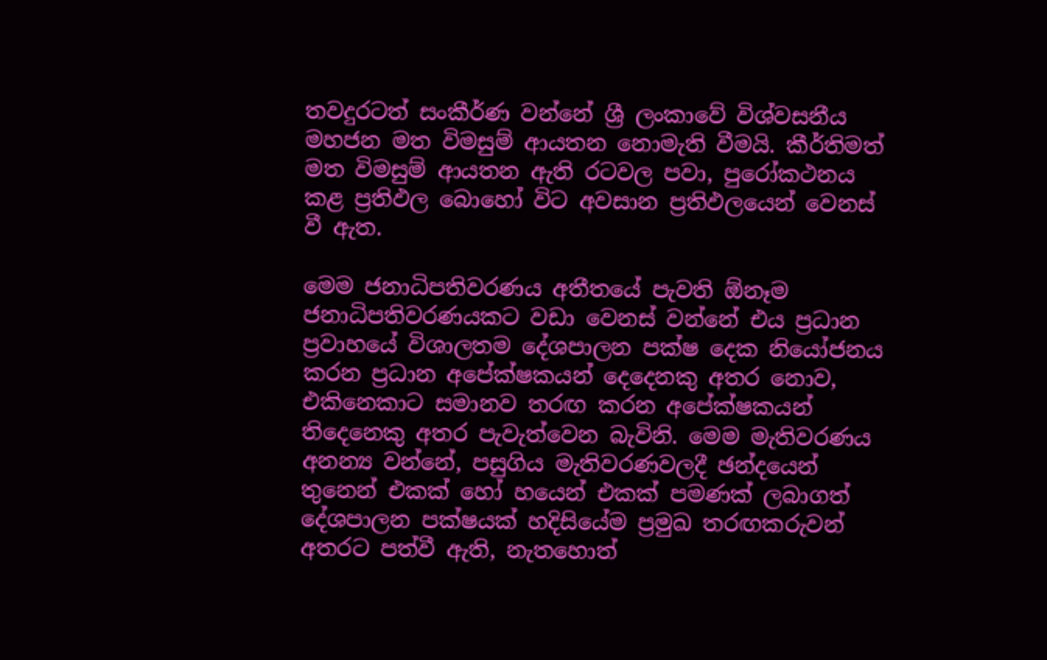තවදුරටත් සංකීර්ණ වන්නේ ශ්‍රී ලංකාවේ විශ්වසනීය මහජන මත විමසුම් ආයතන නොමැති වීමයි. කීර්තිමත් මත විමසුම් ආයතන ඇති රටවල පවා, පුරෝකථනය කළ ප්‍රතිඵල බොහෝ විට අවසාන ප්‍රතිඵලයෙන් වෙනස් වී ඇත.

මෙම ජනාධිපතිවරණය අතීතයේ පැවති ඕනෑම ජනාධිපතිවරණයකට වඩා වෙනස් වන්නේ එය ප්‍රධාන ප්‍රවාහයේ විශාලතම දේශපාලන පක්ෂ දෙක නියෝජනය කරන ප්‍රධාන අපේක්ෂකයන් දෙදෙනකු අතර නොව, එකිනෙකාට සමානව තරඟ කරන අපේක්ෂකයන් තිදෙනෙකු අතර පැවැත්වෙන බැවිනි. මෙම මැතිවරණය අනන්‍ය වන්නේ, පසුගිය මැතිවරණවලදී ඡන්දයෙන් තුනෙන් එකක් හෝ හයෙන් එකක් පමණක් ලබාගත් දේශපාලන පක්ෂයක් හදිසියේම ප්‍රමුඛ තරඟකරුවන් අතරට පත්වී ඇති, නැතහොත්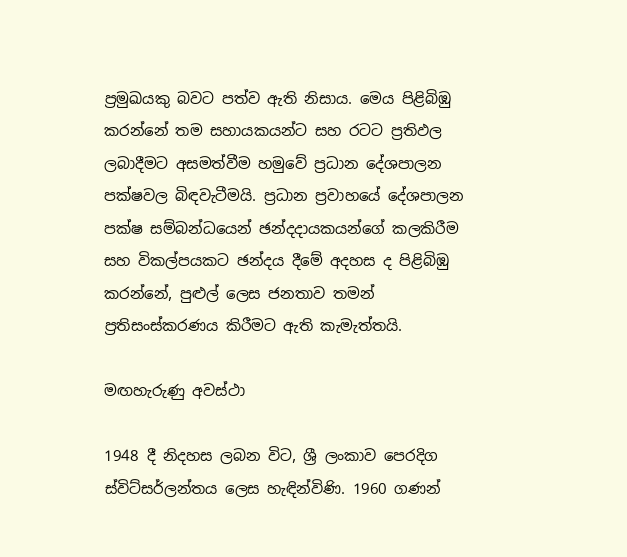ප්‍රමුඛයකු බවට පත්ව ඇති නිසාය. මෙය පිළිබිඹු කරන්නේ තම සහායකයන්ට සහ රටට ප්‍රතිඵල ලබාදීමට අසමත්වීම හමුවේ ප්‍රධාන දේශපාලන පක්ෂවල බිඳවැටීමයි. ප්‍රධාන ප්‍රවාහයේ දේශපාලන පක්ෂ සම්බන්ධයෙන් ඡන්දදායකයන්ගේ කලකිරීම සහ විකල්පයකට ඡන්දය දීමේ අදහස ද පිළිබිඹු කරන්නේ, පුළුල් ලෙස ජනතාව තමන් ප්‍රතිසංස්කරණය කිරීමට ඇති කැමැත්තයි.

මඟහැරුණු අවස්ථා

1948 දී නිදහස ලබන විට, ශ්‍රී ලංකාව පෙරදිග ස්විට්සර්ලන්තය ලෙස හැඳින්විණි. 1960 ගණන්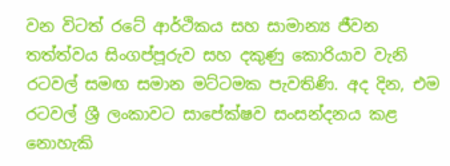වන විටත් රටේ ආර්ථිකය සහ සාමාන්‍ය ජීවන තත්ත්වය සිංගප්පූරුව සහ දකුණු කොරියාව වැනි රටවල් සමඟ සමාන මට්ටමක පැවතිණි. අද දින, එම රටවල් ශ්‍රී ලංකාවට සාපේක්ෂව සංසන්දනය කළ නොහැකි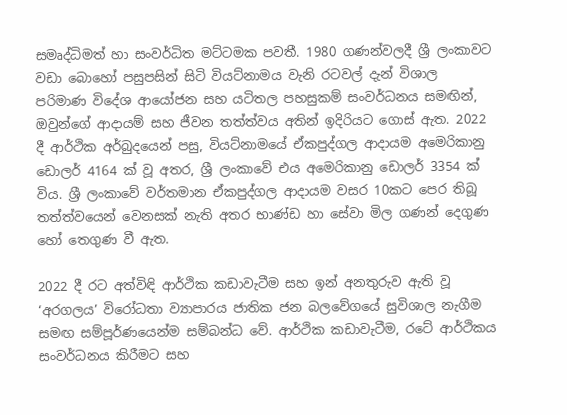සමෘද්ධිමත් හා සංවර්ධිත මට්ටමක පවතී. 1980 ගණන්වලදී ශ්‍රී ලංකාවට වඩා බොහෝ පසුපසින් සිටි වියට්නාමය වැනි රටවල් දැන් විශාල පරිමාණ විදේශ ආයෝජන සහ යටිතල පහසුකම් සංවර්ධනය සමඟින්, ඔවුන්ගේ ආදායම් සහ ජීවන තත්ත්වය අතින් ඉදිරියට ගොස් ඇත. 2022 දී ආර්ථික අර්බුදයෙන් පසු, වියට්නාමයේ ඒකපුද්ගල ආදායම අමෙරිකානු ඩොලර් 4164 ක් වූ අතර, ශ්‍රී ලංකාවේ එය අමෙරිකානු ඩොලර් 3354 ක් විය. ශ්‍රී ලංකාවේ වර්තමාන ඒකපුද්ගල ආදායම වසර 10කට පෙර තිබූ තත්ත්වයෙන් වෙනසක් නැති අතර භාණ්ඩ හා සේවා මිල ගණන් දෙගුණ හෝ තෙගුණ වී ඇත.

2022 දී රට අත්විඳි ආර්ථික කඩාවැටීම සහ ඉන් අනතුරුව ඇති වූ ‘අරගලය’ විරෝධතා ව්‍යාපාරය ජාතික ජන බලවේගයේ සුවිශාල නැගීම සමඟ සම්පූර්ණයෙන්ම සම්බන්ධ වේ. ආර්ථික කඩාවැටීම, රටේ ආර්ථිකය සංවර්ධනය කිරීමට සහ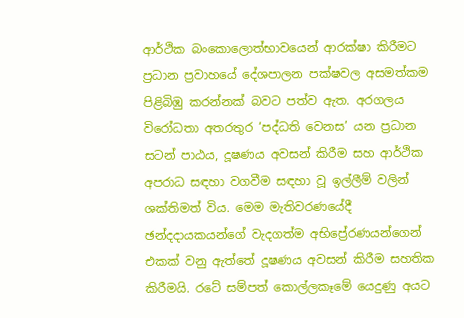ආර්ථික බංකොලොත්භාවයෙන් ආරක්ෂා කිරීමට ප්‍රධාන ප්‍රවාහයේ දේශපාලන පක්ෂවල අසමත්කම පිළිබිඹු කරන්නක් බවට පත්ව ඇත. අරගලය විරෝධතා අතරතුර ‘පද්ධති වෙනස’ යන ප්‍රධාන සටන් පාඨය, දූෂණය අවසන් කිරීම සහ ආර්ථික අපරාධ සඳහා වගවීම සඳහා වූ ඉල්ලීම් වලින් ශක්තිමත් විය. මෙම මැතිවරණයේදී ඡන්දදායකයන්ගේ වැදගත්ම අභිප්‍රේරණයන්ගෙන් එකක් වනු ඇත්තේ දූෂණය අවසන් කිරීම සහතික කිරීමයි. රටේ සම්පත් කොල්ලකෑමේ යෙදුණු අයට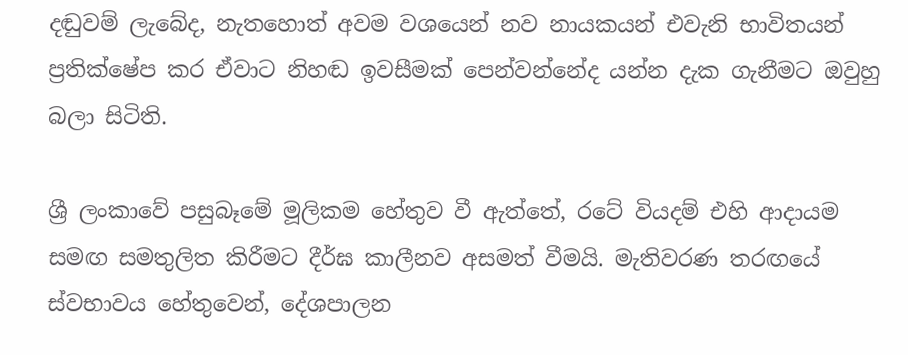දඬුවම් ලැබේද, නැතහොත් අවම වශයෙන් නව නායකයන් එවැනි භාවිතයන් ප්‍රතික්ෂේප කර ඒවාට නිහඬ ඉවසීමක් පෙන්වන්නේද යන්න දැක ගැනීමට ඔවුහු බලා සිටිති.

ශ්‍රී ලංකාවේ පසුබෑමේ මූලිකම හේතුව වී ඇත්තේ, රටේ වියදම් එහි ආදායම සමඟ සමතුලිත කිරීමට දීර්ඝ කාලීනව අසමත් වීමයි. මැතිවරණ තරඟයේ ස්වභාවය හේතුවෙන්, දේශපාලන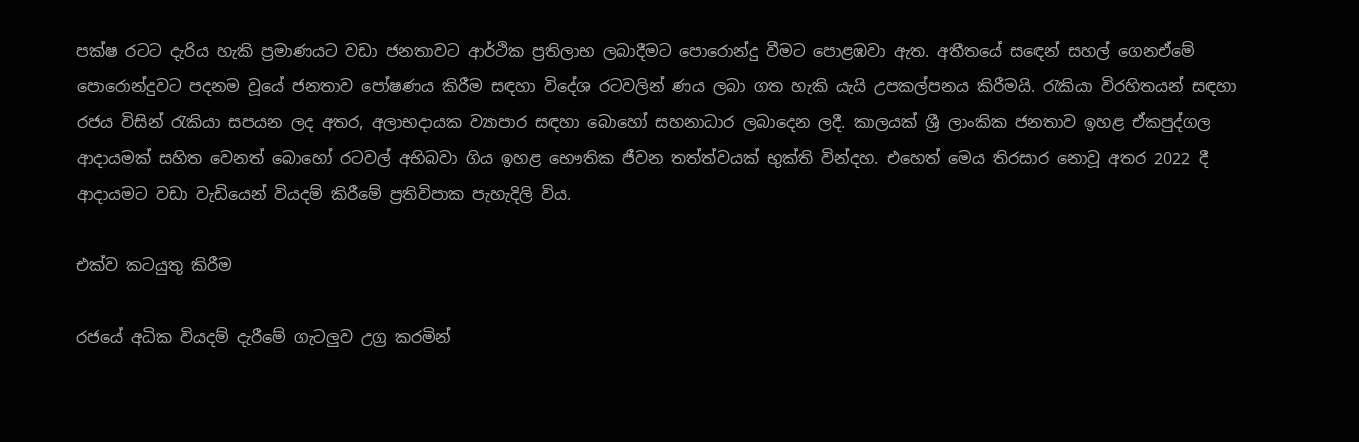පක්ෂ රටට දැරිය හැකි ප්‍රමාණයට වඩා ජනතාවට ආර්ථික ප්‍රතිලාභ ලබාදීමට පොරොන්දු වීමට පොළඹවා ඇත. අතීතයේ සඳෙන් සහල් ගෙනඒමේ පොරොන්දුවට පදනම වූයේ ජනතාව පෝෂණය කිරීම සඳහා විදේශ රටවලින් ණය ලබා ගත හැකි යැයි උපකල්පනය කිරීමයි. රැකියා විරහිතයන් සඳහා රජය විසින් රැකියා සපයන ලද අතර, අලාභදායක ව්‍යාපාර සඳහා බොහෝ සහනාධාර ලබාදෙන ලදී. කාලයක් ශ්‍රී ලාංකික ජනතාව ඉහළ ඒකපුද්ගල ආදායමක් සහිත වෙනත් බොහෝ රටවල් අභිබවා ගිය ඉහළ භෞතික ජීවන තත්ත්වයක් භුක්ති වින්දහ. එහෙත් මෙය තිරසාර නොවූ අතර 2022 දී ආදායමට වඩා වැඩියෙන් වියදම් කිරීමේ ප්‍රතිවිපාක පැහැදිලි විය.

එක්ව කටයුතු කිරීම

රජයේ අධික වියදම් දැරීමේ ගැටලුව උග්‍ර කරමින්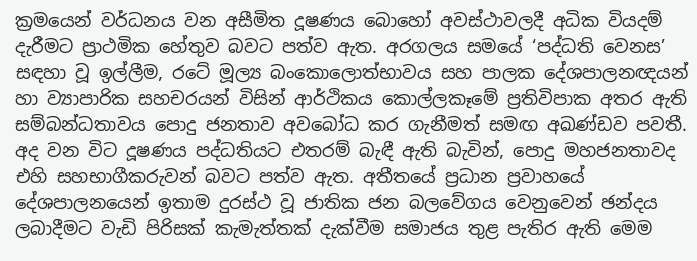ක්‍රමයෙන් වර්ධනය වන අසීමිත දූෂණය බොහෝ අවස්ථාවලදී අධික වියදම් දැරීමට ප්‍රාථමික හේතුව බවට පත්ව ඇත. අරගලය සමයේ ‘පද්ධති වෙනස’ සඳහා වූ ඉල්ලීම, රටේ මූල්‍ය බංකොලොත්භාවය සහ පාලක දේශපාලනඥයන් හා ව්‍යාපාරික සහචරයන් විසින් ආර්ථිකය කොල්ලකෑමේ ප්‍රතිවිපාක අතර ඇති සම්බන්ධතාවය පොදු ජනතාව අවබෝධ කර ගැනීමත් සමඟ අඛණ්ඩව පවතී. අද වන විට දූෂණය පද්ධතියට එතරම් බැඳී ඇති බැවින්, පොදු මහජනතාවද එහි සහභාගීකරුවන් බවට පත්ව ඇත. අතීතයේ ප්‍රධාන ප්‍රවාහයේ දේශපාලනයෙන් ඉතාම දුරස්ථ වූ ජාතික ජන බලවේගය වෙනුවෙන් ඡන්දය ලබාදීමට වැඩි පිරිසක් කැමැත්තක් දැක්වීම සමාජය තුළ පැතිර ඇති මෙම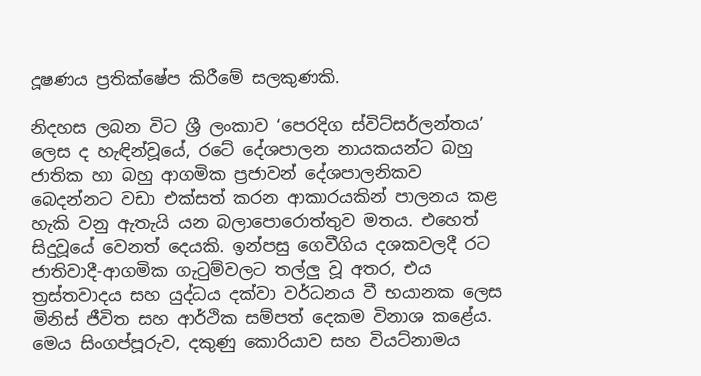දූෂණය ප්‍රතික්ෂේප කිරීමේ සලකුණකි.

නිදහස ලබන විට ශ්‍රී ලංකාව ‘පෙරදිග ස්විට්සර්ලන්තය’ ලෙස ද හැඳින්වූයේ, රටේ දේශපාලන නායකයන්ට බහු ජාතික හා බහු ආගමික ප්‍රජාවන් දේශපාලනිකව බෙදන්නට වඩා එක්සත් කරන ආකාරයකින් පාලනය කළ හැකි වනු ඇතැයි යන බලාපොරොත්තුව මතය. එහෙත් සිදුවූයේ වෙනත් දෙයකි. ඉන්පසු ගෙවීගිය දශකවලදී රට ජාතිවාදී-ආගමික ගැටුම්වලට තල්ලු වූ අතර, එය ත්‍රස්තවාදය සහ යුද්ධය දක්වා වර්ධනය වී භයානක ලෙස මිනිස් ජීවිත සහ ආර්ථික සම්පත් දෙකම විනාශ කළේය. මෙය සිංගප්පූරුව, දකුණු කොරියාව සහ වියට්නාමය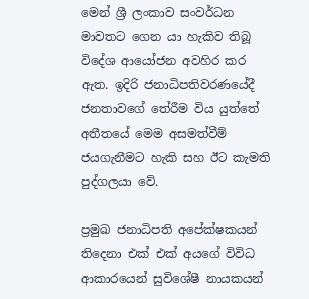මෙන් ශ්‍රී ලංකාව සංවර්ධන මාවතට ගෙන යා හැකිව තිබූ විදේශ ආයෝජන අවහිර කර ඇත. ඉදිරි ජනාධිපතිවරණයේදී ජනතාවගේ තේරීම විය යුත්තේ අතීතයේ මෙම අසමත්වීම් ජයගැනීමට හැකි සහ ඊට කැමති පුද්ගලයා වේ.

ප්‍රමුඛ ජනාධිපති අපේක්ෂකයන් තිදෙනා එක් එක් අයගේ විවිධ ආකාරයෙන් සුවිශේෂී නායකයන්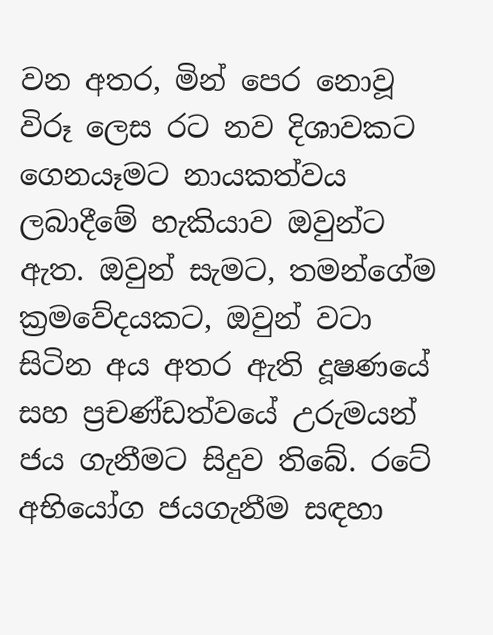වන අතර, මින් පෙර නොවූ විරූ ලෙස රට නව දිශාවකට ගෙනයෑමට නායකත්වය ලබාදීමේ හැකියාව ඔවුන්ට ඇත. ඔවුන් සැමට, තමන්ගේම ක්‍රමවේදයකට, ඔවුන් වටා සිටින අය අතර ඇති දූෂණයේ සහ ප්‍රචණ්ඩත්වයේ උරුමයන් ජය ගැනීමට සිදුව තිබේ. රටේ අභියෝග ජයගැනීම සඳහා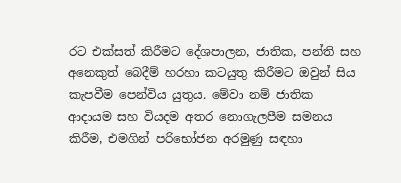රට එක්සත් කිරීමට දේශපාලන, ජාතික, පන්ති සහ අනෙකුත් බෙදීම් හරහා කටයුතු කිරීමට ඔවුන් සිය කැපවීම පෙන්විය යුතුය. මේවා නම් ජාතික ආදායම සහ වියදම අතර නොගැලපීම සමනය කිරීම, එමගින් පරිභෝජන අරමුණු සඳහා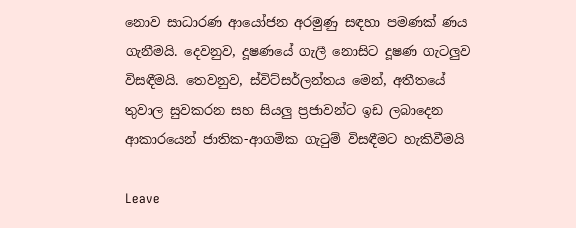නොව සාධාරණ ආයෝජන අරමුණු සඳහා පමණක් ණය ගැනීමයි. දෙවනුව, දූෂණයේ ගැලී නොසිට දූෂණ ගැටලුව විසඳීමයි. තෙවනුව, ස්විට්සර්ලන්තය මෙන්, අතීතයේ තුවාල සුවකරන සහ සියලු ප්‍රජාවන්ට ඉඩ ලබාදෙන ආකාරයෙන් ජාතික-ආගමික ගැටුම් විසඳීමට හැකිවීමයි

Leave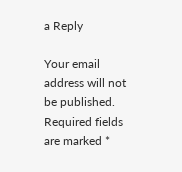a Reply

Your email address will not be published. Required fields are marked *